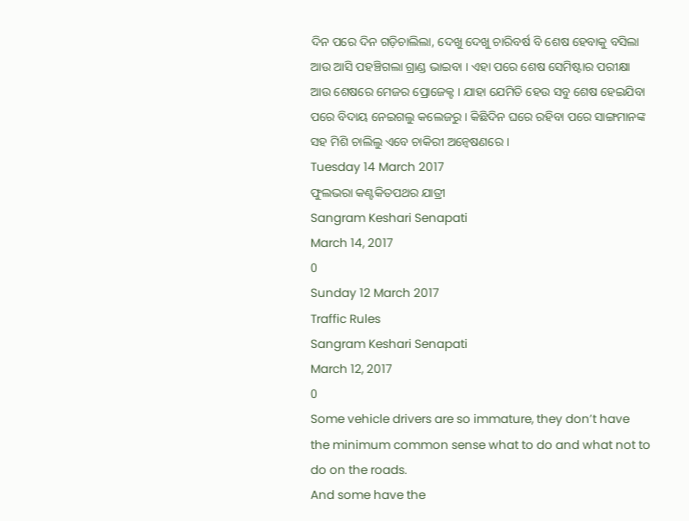ଦିନ ପରେ ଦିନ ଗଡ଼ିଚାଲିଲା, ଦେଖୁ ଦେଖୁ ଚାରିବର୍ଷ ବି ଶେଷ ହେବାକୁ ବସିଲା ଆଉ ଆସି ପହଞ୍ଚିଗଲା ଗ୍ରାଣ୍ଡ ଭାଇବା । ଏହା ପରେ ଶେଷ ସେମିଷ୍ଟାର ପରୀକ୍ଷା ଆଉ ଶେଷରେ ମେଜର ପ୍ରୋଜେକ୍ଟ । ଯାହା ଯେମିତି ହେଉ ସବୁ ଶେଷ ହେଇଯିବା ପରେ ବିଦାୟ ନେଇଗଲୁ କଲେଜରୁ । କିଛିଦିନ ଘରେ ରହିବା ପରେ ସାଙ୍ଗମାନଙ୍କ ସହ ମିଶି ଚାଲିଲୁ ଏବେ ଚାକିରୀ ଅନ୍ୱେଷଣରେ ।
Tuesday 14 March 2017
ଫୁଲଭରା କଣ୍ଟକିତପଥର ଯାତ୍ରୀ
Sangram Keshari Senapati
March 14, 2017
0
Sunday 12 March 2017
Traffic Rules
Sangram Keshari Senapati
March 12, 2017
0
Some vehicle drivers are so immature, they don’t have
the minimum common sense what to do and what not to do on the roads.
And some have the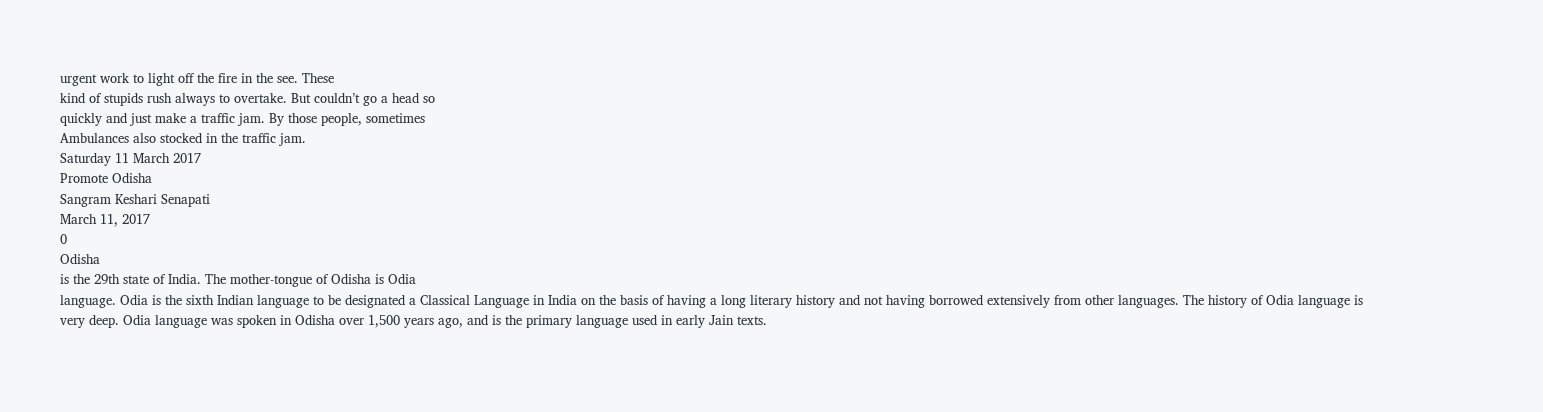urgent work to light off the fire in the see. These
kind of stupids rush always to overtake. But couldn’t go a head so
quickly and just make a traffic jam. By those people, sometimes
Ambulances also stocked in the traffic jam.
Saturday 11 March 2017
Promote Odisha
Sangram Keshari Senapati
March 11, 2017
0
Odisha
is the 29th state of India. The mother-tongue of Odisha is Odia
language. Odia is the sixth Indian language to be designated a Classical Language in India on the basis of having a long literary history and not having borrowed extensively from other languages. The history of Odia language is very deep. Odia language was spoken in Odisha over 1,500 years ago, and is the primary language used in early Jain texts.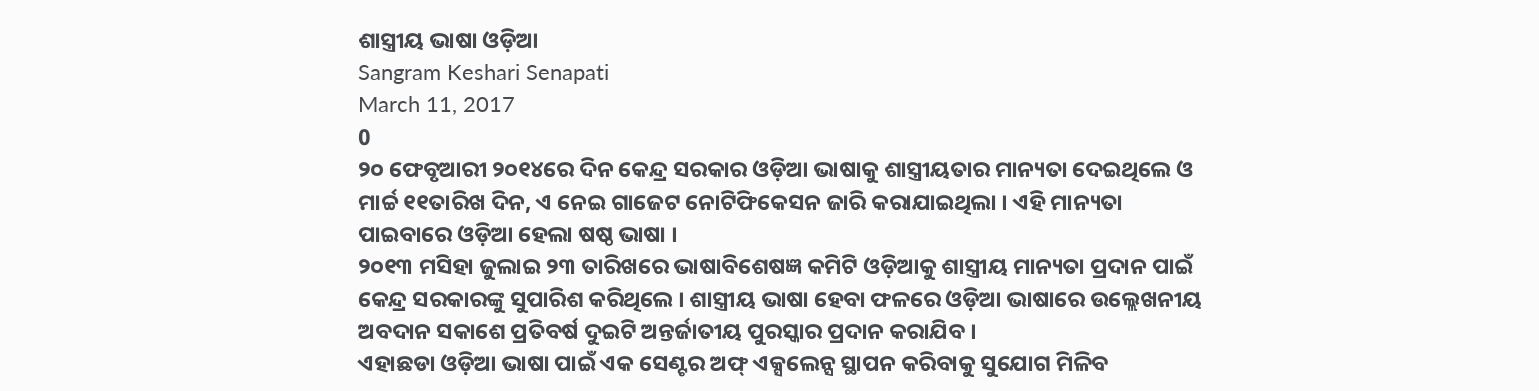ଶାସ୍ତ୍ରୀୟ ଭାଷା ଓଡ଼ିଆ
Sangram Keshari Senapati
March 11, 2017
0
୨୦ ଫେବୃଆରୀ ୨୦୧୪ରେ ଦିନ କେନ୍ଦ୍ର ସରକାର ଓଡ଼ିଆ ଭାଷାକୁ ଶାସ୍ତ୍ରୀୟତାର ମାନ୍ୟତା ଦେଇଥିଲେ ଓ ମାର୍ଚ୍ଚ ୧୧ତାରିଖ ଦିନ, ଏ ନେଇ ଗାଜେଟ ନୋଟିଫିକେସନ ଜାରି କରାଯାଇଥିଲା । ଏହି ମାନ୍ୟତା ପାଇବାରେ ଓଡ଼ିଆ ହେଲା ଷଷ୍ଠ ଭାଷା ।
୨୦୧୩ ମସିହା ଜୁଲାଇ ୨୩ ତାରିଖରେ ଭାଷାବିଶେଷଜ୍ଞ କମିଟି ଓଡ଼ିଆକୁ ଶାସ୍ତ୍ରୀୟ ମାନ୍ୟତା ପ୍ରଦାନ ପାଇଁ କେନ୍ଦ୍ର ସରକାରଙ୍କୁ ସୁପାରିଶ କରିଥିଲେ । ଶାସ୍ତ୍ରୀୟ ଭାଷା ହେବା ଫଳରେ ଓଡ଼ିଆ ଭାଷାରେ ଉଲ୍ଲେଖନୀୟ ଅବଦାନ ସକାଶେ ପ୍ରତିବର୍ଷ ଦୁଇଟି ଅନ୍ତର୍ଜାତୀୟ ପୁରସ୍କାର ପ୍ରଦାନ କରାଯିବ ।
ଏହାଛଡା ଓଡ଼ିଆ ଭାଷା ପାଇଁ ଏକ ସେଣ୍ଟର ଅଫ୍ ଏକ୍ସଲେନ୍ସ ସ୍ଥାପନ କରିବାକୁ ସୁଯୋଗ ମିଳିବ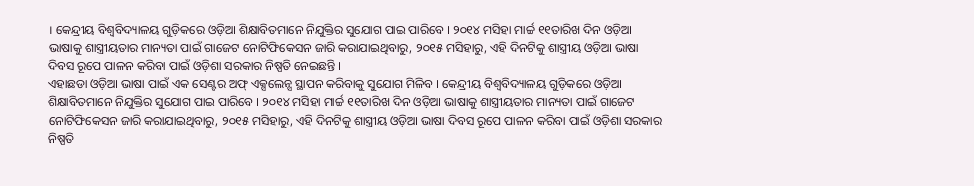। କେନ୍ଦ୍ରୀୟ ବିଶ୍ୱବିଦ୍ୟାଳୟ ଗୁଡ଼ିକରେ ଓଡ଼ିଆ ଶିକ୍ଷାବିତମାନେ ନିଯୁକ୍ତିର ସୁଯୋଗ ପାଇ ପାରିବେ । ୨୦୧୪ ମସିହା ମାର୍ଚ୍ଚ ୧୧ତାରିଖ ଦିନ ଓଡ଼ିଆ ଭାଷାକୁ ଶାସ୍ତ୍ରୀୟତାର ମାନ୍ୟତା ପାଇଁ ଗାଜେଟ ନୋଟିଫିକେସନ ଜାରି କରାଯାଇଥିବାରୁ, ୨୦୧୫ ମସିହାରୁ, ଏହି ଦିନଟିକୁ ଶାସ୍ତ୍ରୀୟ ଓଡ଼ିଆ ଭାଷା ଦିବସ ରୂପେ ପାଳନ କରିବା ପାଇଁ ଓଡ଼ିଶା ସରକାର ନିଷ୍ପତି ନେଇଛନ୍ତି ।
ଏହାଛଡା ଓଡ଼ିଆ ଭାଷା ପାଇଁ ଏକ ସେଣ୍ଟର ଅଫ୍ ଏକ୍ସଲେନ୍ସ ସ୍ଥାପନ କରିବାକୁ ସୁଯୋଗ ମିଳିବ । କେନ୍ଦ୍ରୀୟ ବିଶ୍ୱବିଦ୍ୟାଳୟ ଗୁଡ଼ିକରେ ଓଡ଼ିଆ ଶିକ୍ଷାବିତମାନେ ନିଯୁକ୍ତିର ସୁଯୋଗ ପାଇ ପାରିବେ । ୨୦୧୪ ମସିହା ମାର୍ଚ୍ଚ ୧୧ତାରିଖ ଦିନ ଓଡ଼ିଆ ଭାଷାକୁ ଶାସ୍ତ୍ରୀୟତାର ମାନ୍ୟତା ପାଇଁ ଗାଜେଟ ନୋଟିଫିକେସନ ଜାରି କରାଯାଇଥିବାରୁ, ୨୦୧୫ ମସିହାରୁ, ଏହି ଦିନଟିକୁ ଶାସ୍ତ୍ରୀୟ ଓଡ଼ିଆ ଭାଷା ଦିବସ ରୂପେ ପାଳନ କରିବା ପାଇଁ ଓଡ଼ିଶା ସରକାର ନିଷ୍ପତି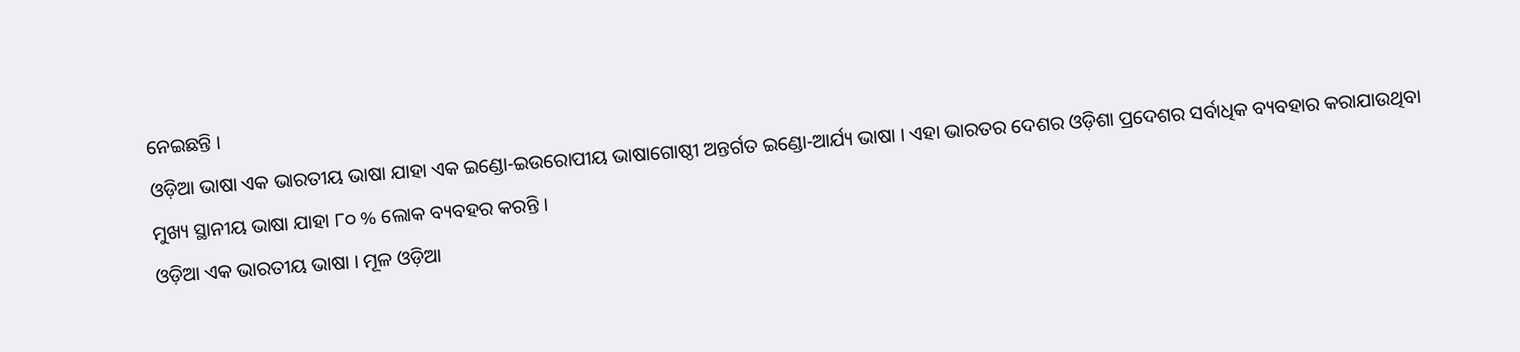ନେଇଛନ୍ତି ।
ଓଡ଼ିଆ ଭାଷା ଏକ ଭାରତୀୟ ଭାଷା ଯାହା ଏକ ଇଣ୍ଡୋ-ଇଉରୋପୀୟ ଭାଷାଗୋଷ୍ଠୀ ଅନ୍ତର୍ଗତ ଇଣ୍ଡୋ-ଆର୍ଯ୍ୟ ଭାଷା । ଏହା ଭାରତର ଦେଶର ଓଡ଼ିଶା ପ୍ରଦେଶର ସର୍ବାଧିକ ବ୍ୟବହାର କରାଯାଉଥିବା ମୁଖ୍ୟ ସ୍ଥାନୀୟ ଭାଷା ଯାହା ୮୦ % ଲୋକ ବ୍ୟବହର କରନ୍ତି ।
ଓଡ଼ିଆ ଏକ ଭାରତୀୟ ଭାଷା । ମୂଳ ଓଡ଼ିଆ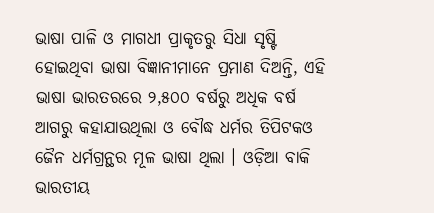ଭାଷା ପାଳି ଓ ମାଗଧୀ ପ୍ରାକୃତରୁ ସିଧା ସୃଷ୍ଟି ହୋଇଥିବା ଭାଷା ବିଜ୍ଞାନୀମାନେ ପ୍ରମାଣ ଦିଅନ୍ତି, ଏହି ଭାଷା ଭାରତରରେ ୨,୫୦୦ ବର୍ଷରୁ ଅଧିକ ବର୍ଷ ଆଗରୁ କହାଯାଉଥିଲା ଓ ବୌଦ୍ଧ ଧର୍ମର ତିପିଟକଓ ଜୈନ ଧର୍ମଗ୍ରନ୍ଥର ମୂଳ ଭାଷା ଥିଲା । ଓଡ଼ିଆ ବାକି ଭାରତୀୟ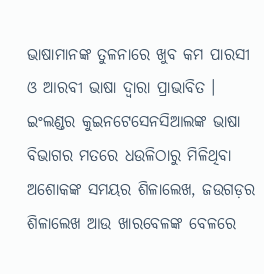ଭାଷାମାନଙ୍କ ତୁଳନାରେ ଖୁବ କମ ପାରସୀ ଓ ଆରବୀ ଭାଷା ଦ୍ଵାରା ପ୍ରାଭାବିତ ।
ଇଂଲଣ୍ଡର କୁଇନଟେସେନସିଆଲଙ୍କ ଭାଷା ବିଭାଗର ମତରେ ଧଉଳିଠାରୁ ମିଳିଥିବା ଅଶୋକଙ୍କ ସମୟର ଶିଳାଲେଖ, ଜଉଗଡ଼ର ଶିଳାଲେଖ ଆଉ ଖାରବେଳଙ୍କ ବେଳରେ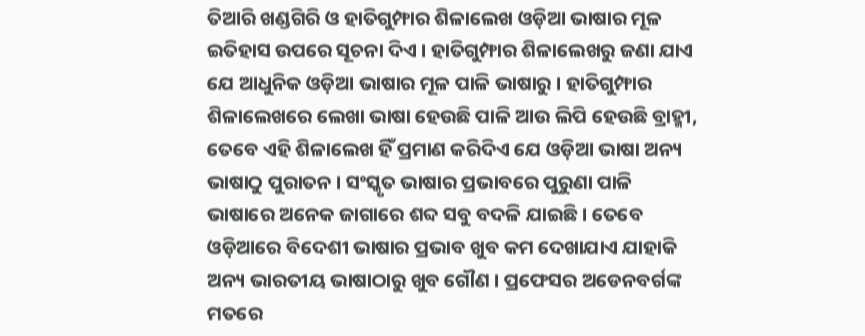ତିଆରି ଖଣ୍ଡଗିରି ଓ ହାତିଗୁମ୍ଫାର ଶିଳାଲେଖ ଓଡ଼ିଆ ଭାଷାର ମୂଳ ଇତିହାସ ଉପରେ ସୂଚନା ଦିଏ । ହାତିଗୁମ୍ଫାର ଶିଳାଲେଖରୁ ଜଣା ଯାଏ ଯେ ଆଧୁନିକ ଓଡ଼ିଆ ଭାଷାର ମୂଳ ପାଳି ଭାଷାରୁ । ହାତିଗୁମ୍ଫାର ଶିଳାଲେଖରେ ଲେଖା ଭାଷା ହେଉଛି ପାଳି ଆଉ ଲିପି ହେଉଛି ବ୍ରାହ୍ମୀ, ତେବେ ଏହି ଶିଳାଲେଖ ହିଁ ପ୍ରମାଣ କରିଦିଏ ଯେ ଓଡ଼ିଆ ଭାଷା ଅନ୍ୟ ଭାଷାଠୁ ପୁରାତନ । ସଂସ୍କୃତ ଭାଷାର ପ୍ରଭାବରେ ପୁରୁଣା ପାଳି ଭାଷାରେ ଅନେକ ଜାଗାରେ ଶବ୍ଦ ସବୁ ବଦଳି ଯାଇଛି । ତେବେ ଓଡ଼ିଆରେ ବିଦେଶୀ ଭାଷାର ପ୍ରଭାବ ଖୁବ କମ ଦେଖାଯାଏ ଯାହାକି ଅନ୍ୟ ଭାରତୀୟ ଭାଷାଠାରୁ ଖୁବ ଗୌଣ । ପ୍ରଫେସର ଅଡେନବର୍ଗଙ୍କ ମତରେ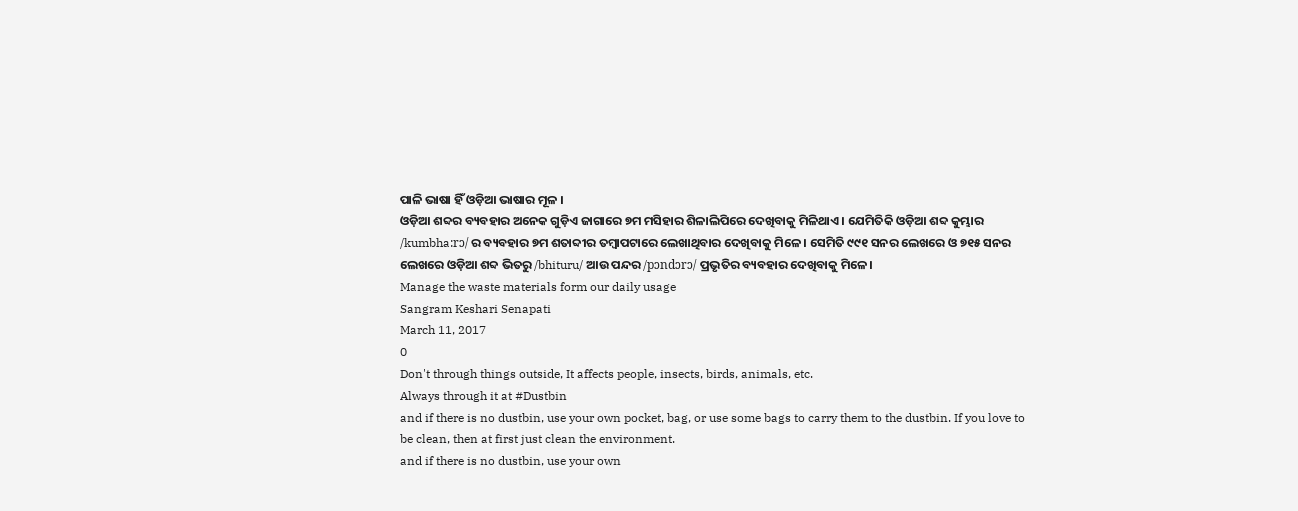ପାଳି ଭାଷା ହିଁ ଓଡ଼ିଆ ଭାଷାର ମୂଳ ।
ଓଡ଼ିଆ ଶବ୍ଦର ବ୍ୟବହାର ଅନେକ ଗୁଡ଼ିଏ ଜାଗାରେ ୭ମ ମସିହାର ଶିଳାଲିପିରେ ଦେଖିବାକୁ ମିଳିଥାଏ । ଯେମିତିକି ଓଡ଼ିଆ ଶବ୍ଦ କୁମ୍ଭାର /kumbha:rɔ/ ର ବ୍ୟବହାର ୭ମ ଶତାବ୍ଦୀର ତମ୍ବାପଟାରେ ଲେଖାଥିବାର ଦେଖିବାକୁ ମିଳେ । ସେମିତି ୯୯୧ ସନର ଲେଖରେ ଓ ୭୧୫ ସନର ଲେଖରେ ଓଡ଼ିଆ ଶବ୍ଦ ଭିତରୁ /bhituru/ ଆଉ ପନ୍ଦର /pɔndɔrɔ/ ପ୍ରଭୃତିର ବ୍ୟବହାର ଦେଖିବାକୁ ମିଳେ।
Manage the waste materials form our daily usage
Sangram Keshari Senapati
March 11, 2017
0
Don't through things outside, It affects people, insects, birds, animals, etc.
Always through it at #Dustbin
and if there is no dustbin, use your own pocket, bag, or use some bags to carry them to the dustbin. If you love to be clean, then at first just clean the environment.
and if there is no dustbin, use your own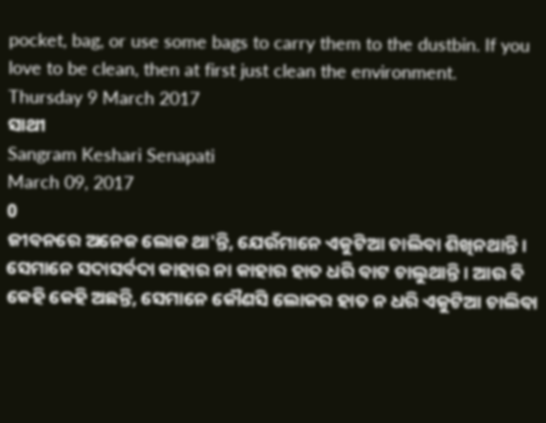pocket, bag, or use some bags to carry them to the dustbin. If you love to be clean, then at first just clean the environment.
Thursday 9 March 2017
ସାଥୀ
Sangram Keshari Senapati
March 09, 2017
0
ଜୀବନରେ ଅନେକ ଲୋକ ଥା'ନ୍ତି, ଯେଉଁମାନେ ଏକୁଟିଆ ଚାଲିବା ଶିଖିନଥାନ୍ତି । ସେମାନେ ସଦାସର୍ବଦା କାହାର ନା କାହାର ହାତ ଧରି ବାଟ ଚାଲୁଥାନ୍ତି । ଆଉ ବି କେହି କେହି ଅଛନ୍ତି, ସେମାନେ କୌଣସି ଲୋକର ହାତ ନ ଧରି ଏକୁଟିଆ ଚାଲିବା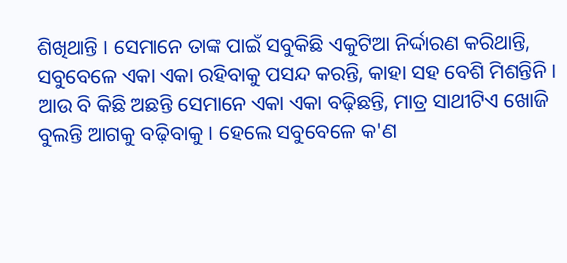ଶିଖିଥାନ୍ତି । ସେମାନେ ତାଙ୍କ ପାଇଁ ସବୁକିଛି ଏକୁଟିଆ ନିର୍ଦ୍ଦାରଣ କରିଥାନ୍ତି, ସବୁବେଳେ ଏକା ଏକା ରହିବାକୁ ପସନ୍ଦ କରନ୍ତି, କାହା ସହ ବେଶି ମିଶନ୍ତିନି । ଆଉ ବି କିଛି ଅଛନ୍ତି ସେମାନେ ଏକା ଏକା ବଢ଼ିଛନ୍ତି, ମାତ୍ର ସାଥୀଟିଏ ଖୋଜି ବୁଲନ୍ତି ଆଗକୁ ବଢ଼ିବାକୁ । ହେଲେ ସବୁବେଳେ କ'ଣ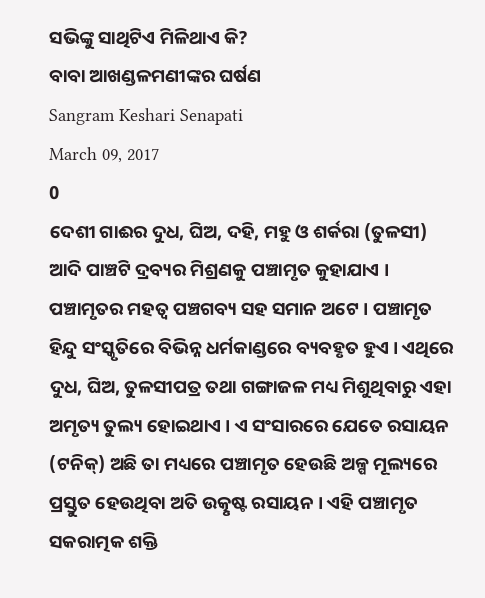ସଭିଙ୍କୁ ସାଥିଟିଏ ମିଳିଥାଏ କି?
ବାବା ଆଖଣ୍ଡଳମଣୀଙ୍କର ଘର୍ଷଣ
Sangram Keshari Senapati
March 09, 2017
0
ଦେଶୀ ଗାଈର ଦୁଧ, ଘିଅ, ଦହି, ମହୁ ଓ ଶର୍କରା (ତୁଳସୀ) ଆଦି ପାଞ୍ଚଟି ଦ୍ରବ୍ୟର ମିଶ୍ରଣକୁ ପଞ୍ଚାମୃତ କୁହାଯାଏ । ପଞ୍ଚାମୃତର ମହତ୍ଵ ପଞ୍ଚଗବ୍ୟ ସହ ସମାନ ଅଟେ । ପଞ୍ଚାମୃତ ହିନ୍ଦୁ ସଂସ୍କୃତିରେ ବିଭିନ୍ନ ଧର୍ମକାଣ୍ଡରେ ବ୍ୟବହୃତ ହୁଏ । ଏଥିରେ ଦୁଧ, ଘିଅ, ତୁଳସୀପତ୍ର ତଥା ଗଙ୍ଗାଜଳ ମଧ୍ୟ ମିଶୁଥିବାରୁ ଏହା ଅମୃତ୍ୟ ତୁଲ୍ୟ ହୋଇଥାଏ । ଏ ସଂସାରରେ ଯେତେ ରସାୟନ (ଟନିକ୍) ଅଛି ତା ମଧ୍ୟରେ ପଞ୍ଚାମୃତ ହେଉଛି ଅଳ୍ପ ମୂଲ୍ୟରେ ପ୍ରସ୍ତୁତ ହେଉଥିବା ଅତି ଉତ୍କୃଷ୍ଟ ରସାୟନ । ଏହି ପଞ୍ଚାମୃତ ସକରାତ୍ମକ ଶକ୍ତି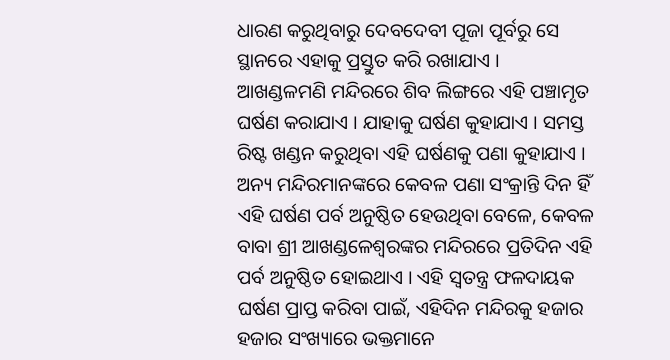ଧାରଣ କରୁଥିବାରୁ ଦେବଦେବୀ ପୂଜା ପୂର୍ବରୁ ସେ ସ୍ଥାନରେ ଏହାକୁ ପ୍ରସ୍ତୁତ କରି ରଖାଯାଏ ।
ଆଖଣ୍ଡଳମଣି ମନ୍ଦିରରେ ଶିବ ଲିଙ୍ଗରେ ଏହି ପଞ୍ଚାମୃତ ଘର୍ଷଣ କରାଯାଏ । ଯାହାକୁ ଘର୍ଷଣ କୁହାଯାଏ । ସମସ୍ତ ରିଷ୍ଟ ଖଣ୍ଡନ କରୁଥିବା ଏହି ଘର୍ଷଣକୁ ପଣା କୁହାଯାଏ । ଅନ୍ୟ ମନ୍ଦିରମାନଙ୍କରେ କେବଳ ପଣା ସଂକ୍ରାନ୍ତି ଦିନ ହିଁ ଏହି ଘର୍ଷଣ ପର୍ବ ଅନୁଷ୍ଠିତ ହେଉଥିବା ବେଳେ, କେବଳ ବାବା ଶ୍ରୀ ଆଖଣ୍ଡଳେଶ୍ୱରଙ୍କର ମନ୍ଦିରରେ ପ୍ରତିଦିନ ଏହି ପର୍ବ ଅନୁଷ୍ଠିତ ହୋଇଥାଏ । ଏହି ସ୍ୱତନ୍ତ୍ର ଫଳଦାୟକ ଘର୍ଷଣ ପ୍ରାପ୍ତ କରିବା ପାଇଁ, ଏହିଦିନ ମନ୍ଦିରକୁ ହଜାର ହଜାର ସଂଖ୍ୟାରେ ଭକ୍ତମାନେ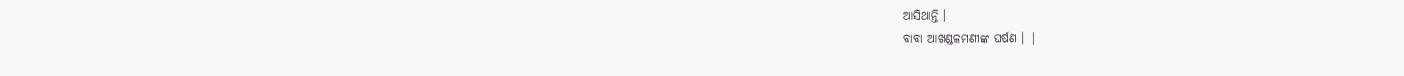ଆସିଥାନ୍ତି ।
ବାବା ଆଖଣ୍ଡଳମଣୀଙ୍କ ଘର୍ଷଣ । |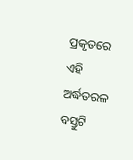ପ୍ରକୃତରେ ଏହି ଅର୍ଦ୍ଧତରଳ ବସ୍ତୁଟି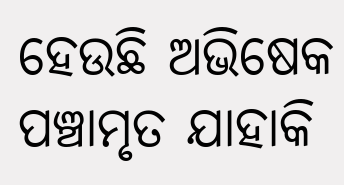ହେଉଛି ଅଭିଷେକ ପଞ୍ଚାମୃତ ଯାହାକି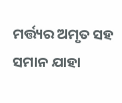ମର୍ତ୍ତ୍ୟର ଅମୃତ ସହ ସମାନ ଯାହା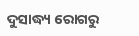ଦୁସାଦ୍ଧ୍ୟ ରୋଗରୁ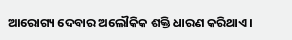ଆରୋଗ୍ୟ ଦେବାର ଅଲୌକିକ ଶକ୍ତି ଧାରଣ କରିଥାଏ ।